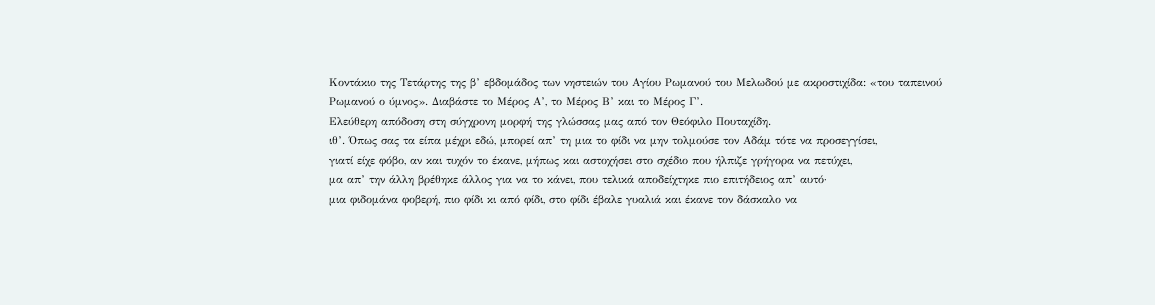Κοντάκιο της Τετάρτης της β’ εβδομάδος των νηστειών του Αγίου Ρωμανού του Μελωδού με ακροστιχίδα: «του ταπεινού Ρωμανού ο ύμνος». Διαβάστε το Μέρος Α’, το Μέρος Β’ και το Μέρος Γ’.
Ελεύθερη απόδοση στη σύγχρονη μορφή της γλώσσας μας από τον Θεόφιλο Πουταχίδη.
ιθ’. Όπως σας τα είπα μέχρι εδώ, μπορεί απ’ τη μια το φίδι να μην τολμούσε τον Αδάμ τότε να προσεγγίσει,
γιατί είχε φόβο, αν και τυχόν το έκανε, μήπως και αστοχήσει στο σχέδιο που ήλπιζε γρήγορα να πετύχει,
μα απ’ την άλλη βρέθηκε άλλος για να το κάνει, που τελικά αποδείχτηκε πιο επιτήδειος απ’ αυτό·
μια φιδομάνα φοβερή, πιο φίδι κι από φίδι, στο φίδι έβαλε γυαλιά και έκανε τον δάσκαλο να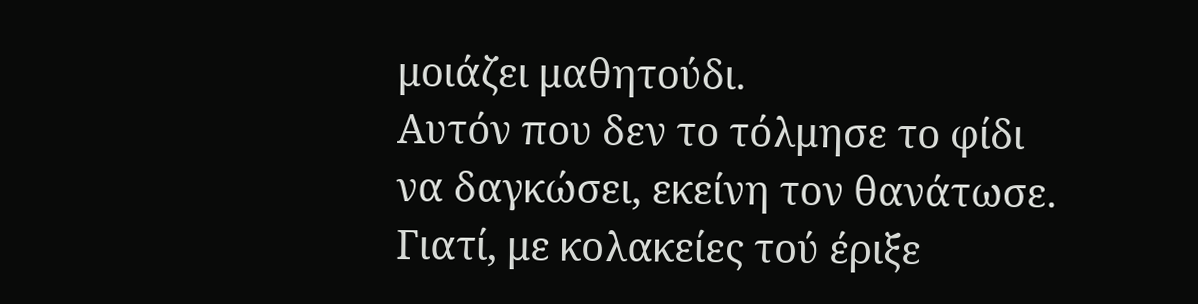μοιάζει μαθητούδι.
Αυτόν που δεν το τόλμησε το φίδι να δαγκώσει, εκείνη τον θανάτωσε.
Γιατί, με κολακείες τού έριξε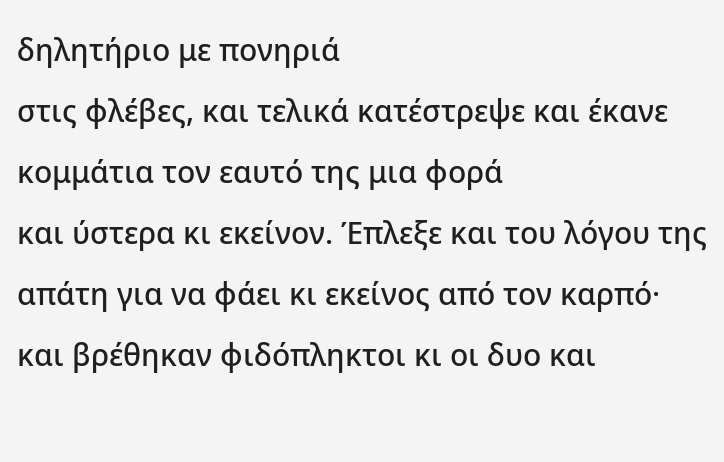δηλητήριο με πονηριά
στις φλέβες, και τελικά κατέστρεψε και έκανε κομμάτια τον εαυτό της μια φορά
και ύστερα κι εκείνον. Έπλεξε και του λόγου της απάτη για να φάει κι εκείνος από τον καρπό·
και βρέθηκαν φιδόπληκτοι κι οι δυο και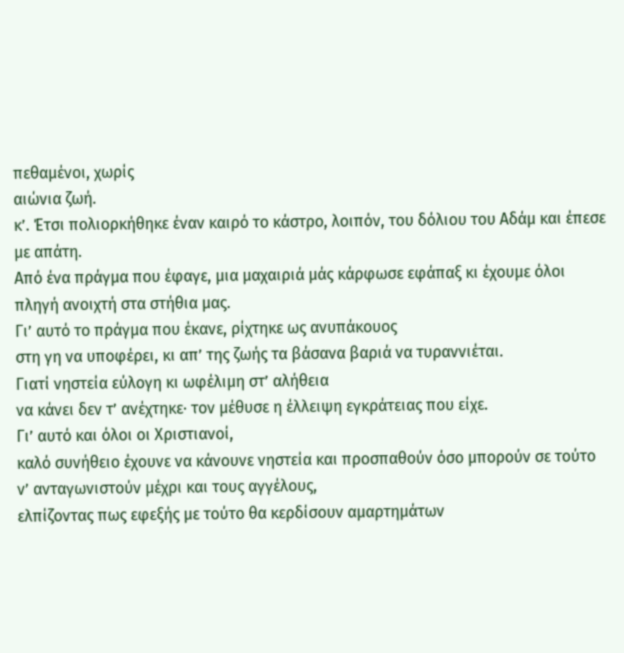πεθαμένοι, χωρίς
αιώνια ζωή.
κ’. Έτσι πολιορκήθηκε έναν καιρό το κάστρο, λοιπόν, του δόλιου του Αδάμ και έπεσε με απάτη.
Από ένα πράγμα που έφαγε, μια μαχαιριά μάς κάρφωσε εφάπαξ κι έχουμε όλοι πληγή ανοιχτή στα στήθια μας.
Γι’ αυτό το πράγμα που έκανε, ρίχτηκε ως ανυπάκουος
στη γη να υποφέρει, κι απ’ της ζωής τα βάσανα βαριά να τυραννιέται.
Γιατί νηστεία εύλογη κι ωφέλιμη στ’ αλήθεια
να κάνει δεν τ’ ανέχτηκε· τον μέθυσε η έλλειψη εγκράτειας που είχε.
Γι’ αυτό και όλοι οι Χριστιανοί,
καλό συνήθειο έχουνε να κάνουνε νηστεία και προσπαθούν όσο μπορούν σε τούτο ν’ ανταγωνιστούν μέχρι και τους αγγέλους,
ελπίζοντας πως εφεξής με τούτο θα κερδίσουν αμαρτημάτων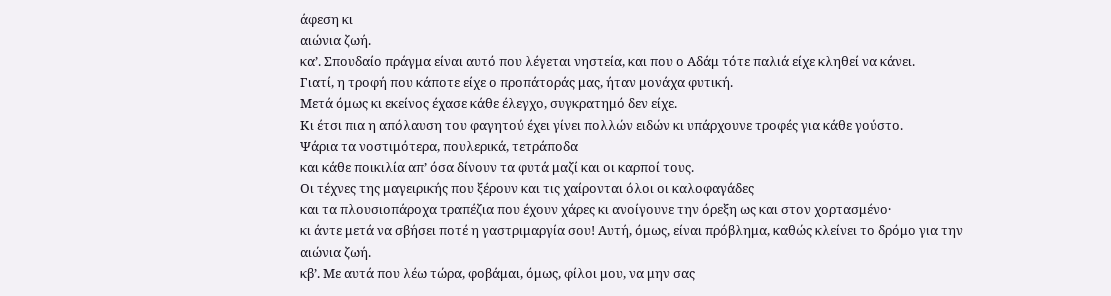άφεση κι
αιώνια ζωή.
κα’. Σπουδαίο πράγμα είναι αυτό που λέγεται νηστεία, και που ο Αδάμ τότε παλιά είχε κληθεί να κάνει.
Γιατί, η τροφή που κάποτε είχε ο προπάτοράς μας, ήταν μονάχα φυτική.
Μετά όμως κι εκείνος έχασε κάθε έλεγχο, συγκρατημό δεν είχε.
Κι έτσι πια η απόλαυση του φαγητού έχει γίνει πολλών ειδών κι υπάρχουνε τροφές για κάθε γούστο.
Ψάρια τα νοστιμότερα, πουλερικά, τετράποδα
και κάθε ποικιλία απ’ όσα δίνουν τα φυτά μαζί και οι καρποί τους.
Οι τέχνες της μαγειρικής που ξέρουν και τις χαίρονται όλοι οι καλοφαγάδες
και τα πλουσιοπάροχα τραπέζια που έχουν χάρες κι ανοίγουνε την όρεξη ως και στον χορτασμένο·
κι άντε μετά να σβήσει ποτέ η γαστριμαργία σου! Αυτή, όμως, είναι πρόβλημα, καθώς κλείνει το δρόμο για την
αιώνια ζωή.
κβ’. Με αυτά που λέω τώρα, φοβάμαι, όμως, φίλοι μου, να μην σας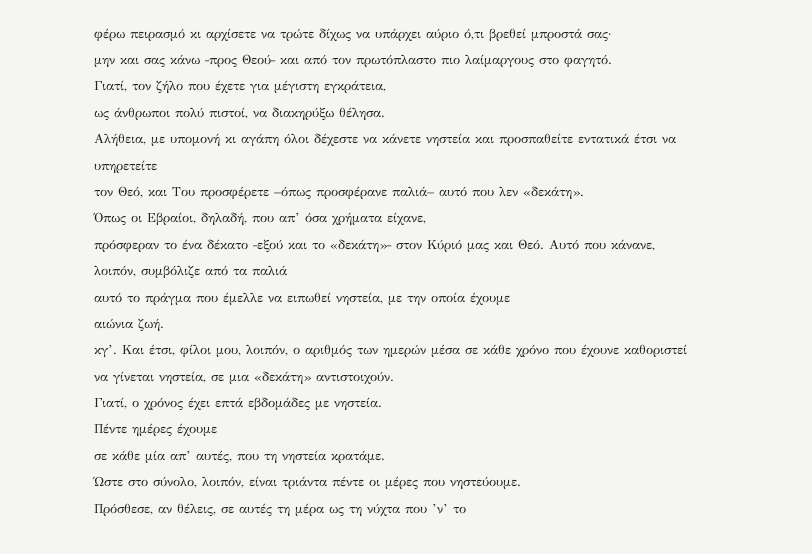φέρω πειρασμό κι αρχίσετε να τρώτε δίχως να υπάρχει αύριο ό,τι βρεθεί μπροστά σας·
μην και σας κάνω ‒προς Θεού‒ και από τον πρωτόπλαστο πιο λαίμαργους στο φαγητό.
Γιατί, τον ζήλο που έχετε για μέγιστη εγκράτεια,
ως άνθρωποι πολύ πιστοί, να διακηρύξω θέλησα.
Αλήθεια, με υπομονή κι αγάπη όλοι δέχεστε να κάνετε νηστεία και προσπαθείτε εντατικά έτσι να υπηρετείτε
τον Θεό, και Του προσφέρετε –όπως προσφέρανε παλιά– αυτό που λεν «δεκάτη».
Όπως οι Εβραίοι, δηλαδή, που απ’ όσα χρήματα είχανε,
πρόσφεραν το ένα δέκατο ‒εξού και το «δεκάτη»‒ στον Κύριό μας και Θεό. Αυτό που κάνανε, λοιπόν, συμβόλιζε από τα παλιά
αυτό το πράγμα που έμελλε να ειπωθεί νηστεία, με την οποία έχουμε
αιώνια ζωή.
κγ’. Και έτσι, φίλοι μου, λοιπόν, ο αριθμός των ημερών μέσα σε κάθε χρόνο που έχουνε καθοριστεί να γίνεται νηστεία, σε μια «δεκάτη» αντιστοιχούν.
Γιατί, ο χρόνος έχει επτά εβδομάδες με νηστεία.
Πέντε ημέρες έχουμε
σε κάθε μία απ’ αυτές, που τη νηστεία κρατάμε.
Ώστε στο σύνολο, λοιπόν, είναι τριάντα πέντε οι μέρες που νηστεύουμε.
Πρόσθεσε, αν θέλεις, σε αυτές τη μέρα ως τη νύχτα που ’ν’ το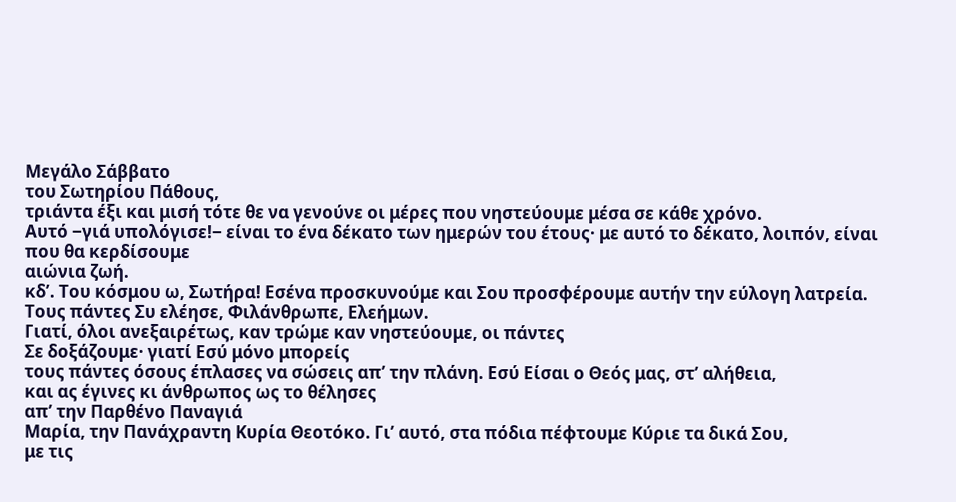Μεγάλο Σάββατο
του Σωτηρίου Πάθους,
τριάντα έξι και μισή τότε θε να γενούνε οι μέρες που νηστεύουμε μέσα σε κάθε χρόνο.
Αυτό ‒γιά υπολόγισε!‒ είναι το ένα δέκατο των ημερών του έτους· με αυτό το δέκατο, λοιπόν, είναι που θα κερδίσουμε
αιώνια ζωή.
κδ’. Του κόσμου ω, Σωτήρα! Εσένα προσκυνούμε και Σου προσφέρουμε αυτήν την εύλογη λατρεία.
Τους πάντες Συ ελέησε, Φιλάνθρωπε, Ελεήμων.
Γιατί, όλοι ανεξαιρέτως, καν τρώμε καν νηστεύουμε, οι πάντες
Σε δοξάζουμε· γιατί Εσύ μόνο μπορείς
τους πάντες όσους έπλασες να σώσεις απ’ την πλάνη. Εσύ Είσαι ο Θεός μας, στ’ αλήθεια,
και ας έγινες κι άνθρωπος ως το θέλησες
απ’ την Παρθένο Παναγιά
Μαρία, την Πανάχραντη Κυρία Θεοτόκο. Γι’ αυτό, στα πόδια πέφτουμε Κύριε τα δικά Σου,
με τις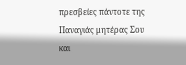πρεσβείες πάντοτε της Παναγιάς μητέρας Σου και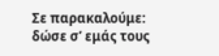Σε παρακαλούμε: δώσε σ’ εμάς τους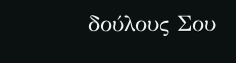δούλους Σου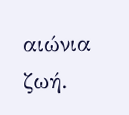αιώνια ζωή.